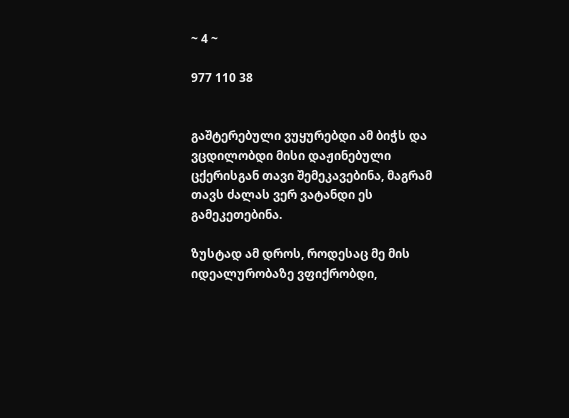~ 4 ~

977 110 38


გაშტერებული ვუყურებდი ამ ბიჭს და ვცდილობდი მისი დაჟინებული ცქერისგან თავი შემეკავებინა, მაგრამ თავს ძალას ვერ ვატანდი ეს გამეკეთებინა.

ზუსტად ამ დროს, როდესაც მე მის იდეალურობაზე ვფიქრობდი,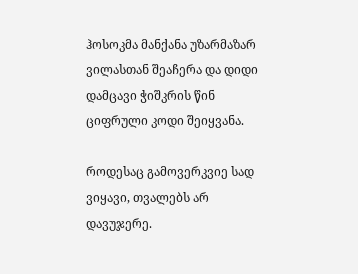ჰოსოკმა მანქანა უზარმაზარ ვილასთან შეაჩერა და დიდი დამცავი ჭიშკრის წინ ციფრული კოდი შეიყვანა.

როდესაც გამოვერკვიე სად ვიყავი, თვალებს არ დავუჯერე.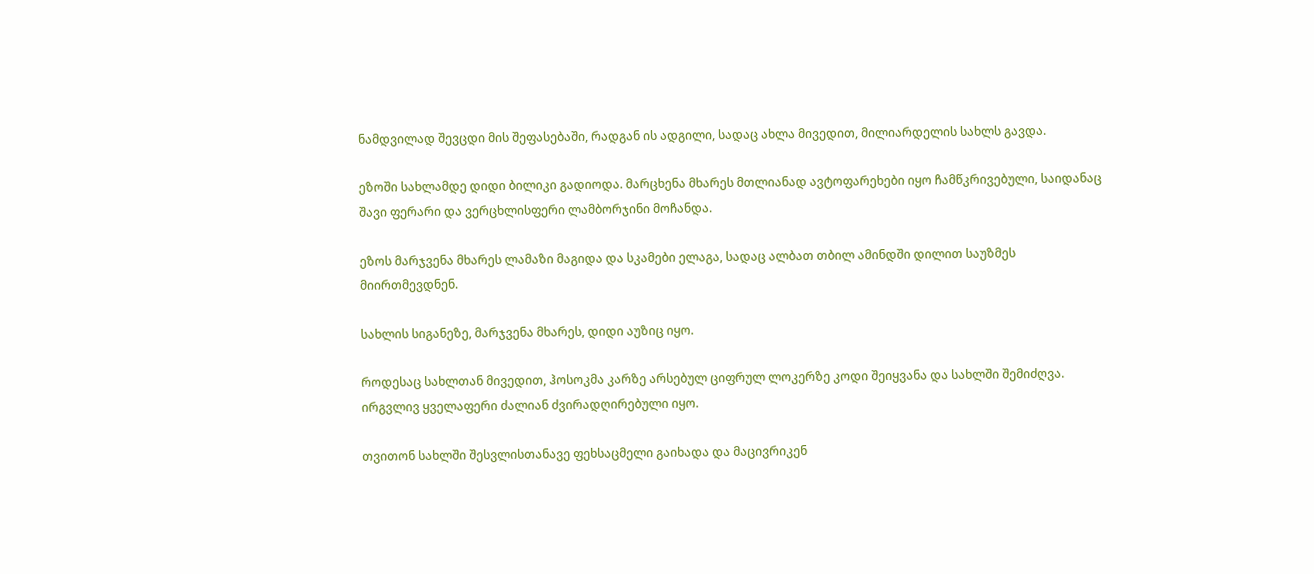ნამდვილად შევცდი მის შეფასებაში, რადგან ის ადგილი, სადაც ახლა მივედით, მილიარდელის სახლს გავდა.

ეზოში სახლამდე დიდი ბილიკი გადიოდა. მარცხენა მხარეს მთლიანად ავტოფარეხები იყო ჩამწკრივებული, საიდანაც შავი ფერარი და ვერცხლისფერი ლამბორჯინი მოჩანდა.

ეზოს მარჯვენა მხარეს ლამაზი მაგიდა და სკამები ელაგა, სადაც ალბათ თბილ ამინდში დილით საუზმეს მიირთმევდნენ.

სახლის სიგანეზე, მარჯვენა მხარეს, დიდი აუზიც იყო.

როდესაც სახლთან მივედით, ჰოსოკმა კარზე არსებულ ციფრულ ლოკერზე კოდი შეიყვანა და სახლში შემიძღვა.
ირგვლივ ყველაფერი ძალიან ძვირადღირებული იყო.

თვითონ სახლში შესვლისთანავე ფეხსაცმელი გაიხადა და მაცივრიკენ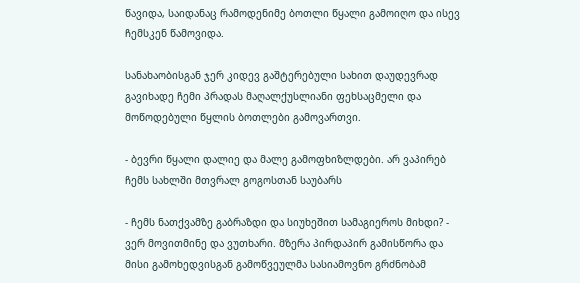წავიდა, საიდანაც რამოდენიმე ბოთლი წყალი გამოიღო და ისევ ჩემსკენ წამოვიდა.

სანახაობისგან ჯერ კიდევ გაშტერებული სახით დაუდევრად გავიხადე ჩემი პრადას მაღალქუსლიანი ფეხსაცმელი და მოწოდებული წყლის ბოთლები გამოვართვი.

- ბევრი წყალი დალიე და მალე გამოფხიზლდები. არ ვაპირებ ჩემს სახლში მთვრალ გოგოსთან საუბარს

- ჩემს ნათქვამზე გაბრაზდი და სიუხეშით სამაგიეროს მიხდი? - ვერ მოვითმინე და ვუთხარი. მზერა პირდაპირ გამისწორა და მისი გამოხედვისგან გამოწვეულმა სასიამოვნო გრძნობამ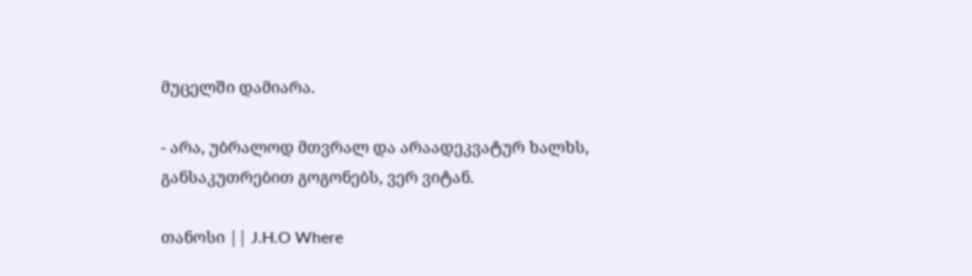მუცელში დამიარა.

- არა, უბრალოდ მთვრალ და არაადეკვატურ ხალხს, განსაკუთრებით გოგონებს, ვერ ვიტან.

თანოსი || J.H.O Where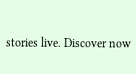stories live. Discover now